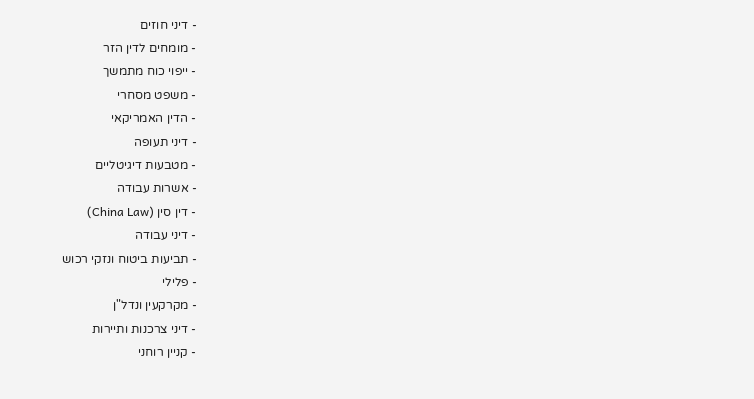- דיני חוזים
- מומחים לדין הזר
- ייפוי כוח מתמשך
- משפט מסחרי
- הדין האמריקאי
- דיני תעופה
- מטבעות דיגיטליים
- אשרות עבודה
- דין סין (China Law)
- דיני עבודה
- תביעות ביטוח ונזקי רכוש
- פלילי
- מקרקעין ונדל"ן
- דיני צרכנות ותיירות
- קניין רוחני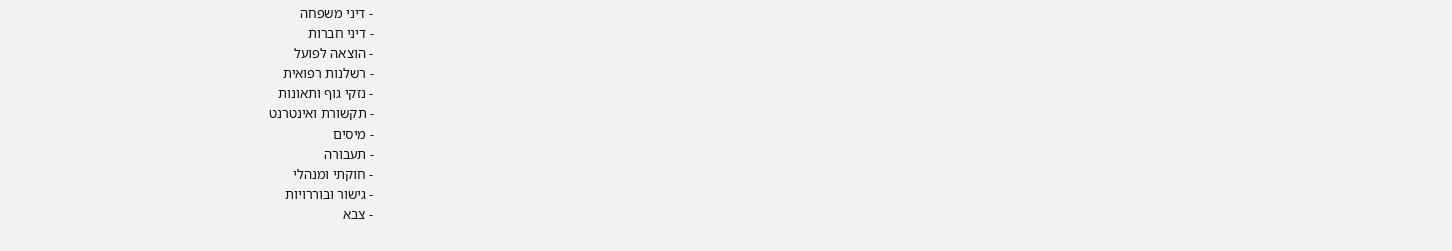- דיני משפחה
- דיני חברות
- הוצאה לפועל
- רשלנות רפואית
- נזקי גוף ותאונות
- תקשורת ואינטרנט
- מיסים
- תעבורה
- חוקתי ומנהלי
- גישור ובוררויות
- צבא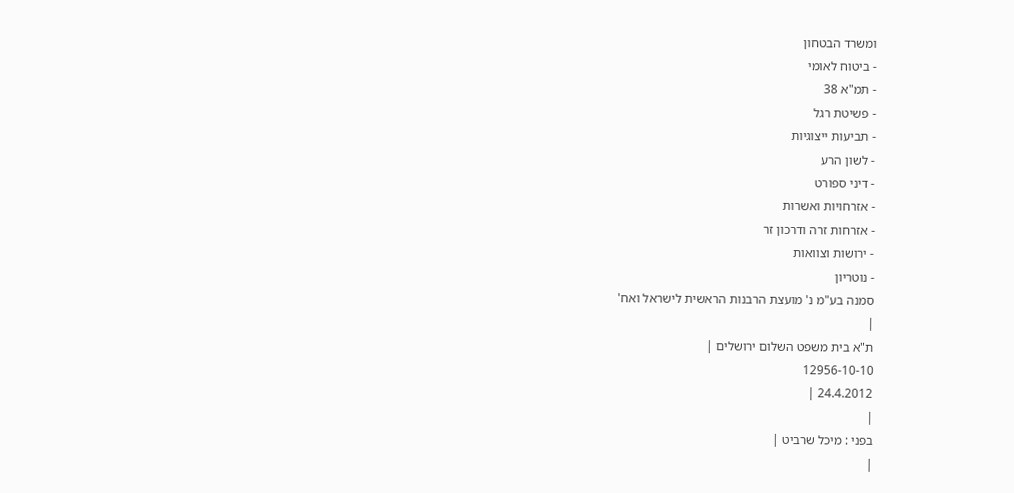ומשרד הבטחון
- ביטוח לאומי
- תמ"א 38
- פשיטת רגל
- תביעות ייצוגיות
- לשון הרע
- דיני ספורט
- אזרחויות ואשרות
- אזרחות זרה ודרכון זר
- ירושות וצוואות
- נוטריון
סמנה בע"מ נ' מועצת הרבנות הראשית לישראל ואח'
|
ת"א בית משפט השלום ירושלים |
12956-10-10
24.4.2012 |
|
בפני : מיכל שרביט |
|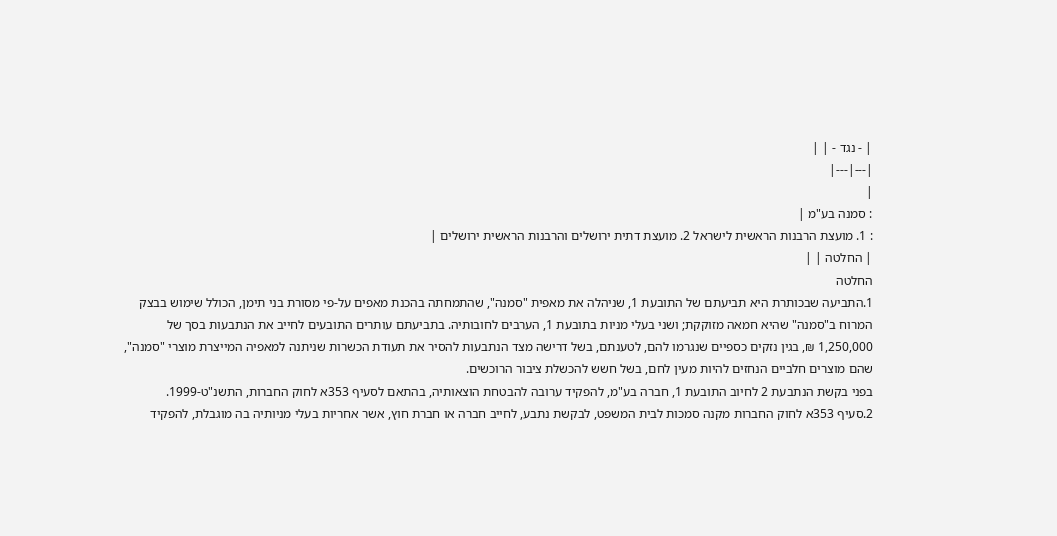| - נגד - | |
|---|---|
|
: סמנה בע"מ |
: 1. מועצת הרבנות הראשית לישראל 2. מועצת דתית ירושלים והרבנות הראשית ירושלים |
| החלטה | |
החלטה
1.התביעה שבכותרת היא תביעתם של התובעת 1, שניהלה את מאפית "סמנה", שהתמחתה בהכנת מאפים על-פי מסורת בני תימן, הכולל שימוש בבצק המרוח ב"סמנה" שהיא חמאה מזוקקת; ושני בעלי מניות בתובעת 1, הערבים לחובותיה. בתביעתם עותרים התובעים לחייב את הנתבעות בסך של 1,250,000 ₪, בגין נזקים כספיים שנגרמו להם, לטענתם, בשל דרישה מצד הנתבעות להסיר את תעודת הכשרות שניתנה למאפיה המייצרת מוצרי "סמנה", שהם מוצרים חלביים הנחזים להיות מעין לחם, בשל חשש להכשלת ציבור הרוכשים.
בפני בקשת הנתבעת 2 לחיוב התובעת 1, חברה בע"מ, להפקיד ערובה להבטחת הוצאותיה, בהתאם לסעיף 353א לחוק החברות, התשנ"ט-1999.
2.סעיף 353א לחוק החברות מקנה סמכות לבית המשפט, לבקשת נתבע, לחייב חברה או חברת חוץ, אשר אחריות בעלי מניותיה בה מוגבלת, להפקיד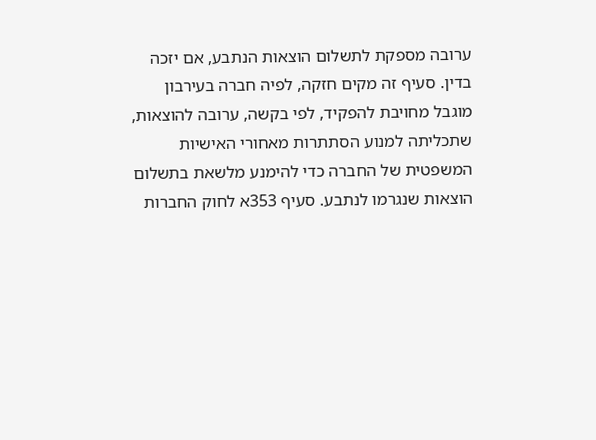ערובה מספקת לתשלום הוצאות הנתבע, אם יזכה בדין. סעיף זה מקים חזקה, לפיה חברה בעירבון מוגבל מחויבת להפקיד, לפי בקשה, ערובה להוצאות, שתכליתה למנוע הסתתרות מאחורי האישיות המשפטית של החברה כדי להימנע מלשאת בתשלום הוצאות שנגרמו לנתבע. סעיף 353א לחוק החברות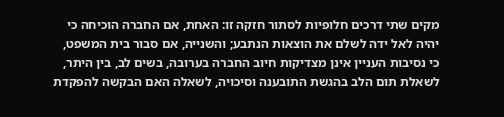מקים שתי דרכים חלופיות לסתור חזקה זו: האחת, אם החברה הוכיחה כי יהיה לאל ידה לשלם את הוצאות הנתבע; והשנייה, אם סבור בית המשפט, כי נסיבות העניין אינן מצדיקות חיוב החברה בערובה, בשים לב, בין היתר, לשאלת תום הלב בהגשת התובענה וסיכויה, לשאלה האם הבקשה להפקדת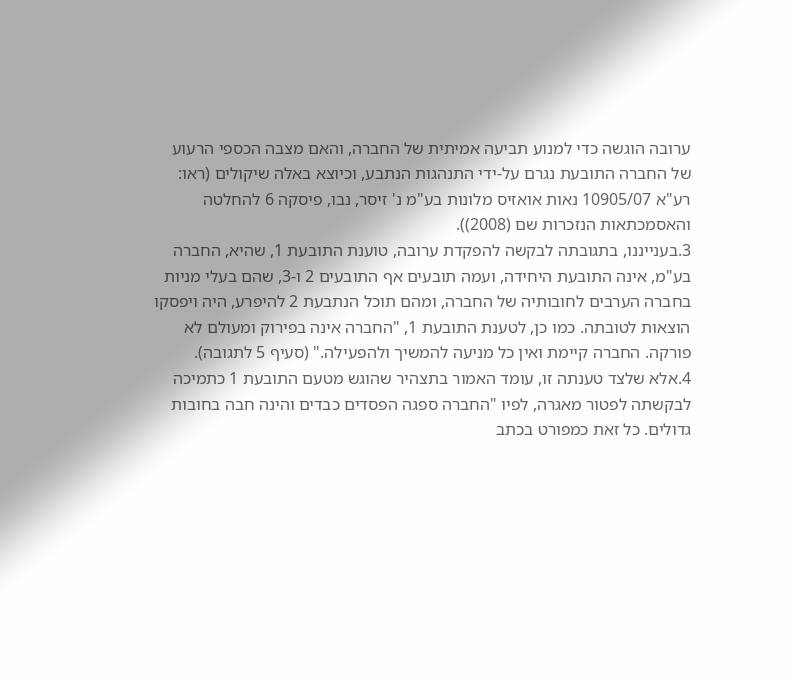ערובה הוגשה כדי למנוע תביעה אמיתית של החברה, והאם מצבה הכספי הרעוע של החברה התובעת נגרם על-ידי התנהגות הנתבע, וכיוצא באלה שיקולים (ראו: רע"א 10905/07 נאות אואזיס מלונות בע"מ נ' זיסר, נבו, פיסקה 6 להחלטה והאסמכתאות הנזכרות שם (2008)).
3.בענייננו, בתגובתה לבקשה להפקדת ערובה, טוענת התובעת 1, שהיא, החברה בע"מ, אינה התובעת היחידה, ועמה תובעים אף התובעים 2 ו-3, שהם בעלי מניות בחברה הערבים לחובותיה של החברה, ומהם תוכל הנתבעת 2 להיפרע, היה ויפסקו הוצאות לטובתה. כמו כן, לטענת התובעת 1, "החברה אינה בפירוק ומעולם לא פורקה. החברה קיימת ואין כל מניעה להמשיך ולהפעילה." (סעיף 5 לתגובה).
4.אלא שלצד טענתה זו, עומד האמור בתצהיר שהוגש מטעם התובעת 1 כתמיכה לבקשתה לפטור מאגרה, לפיו "החברה ספגה הפסדים כבדים והינה חבה בחובות גדולים. כל זאת כמפורט בכתב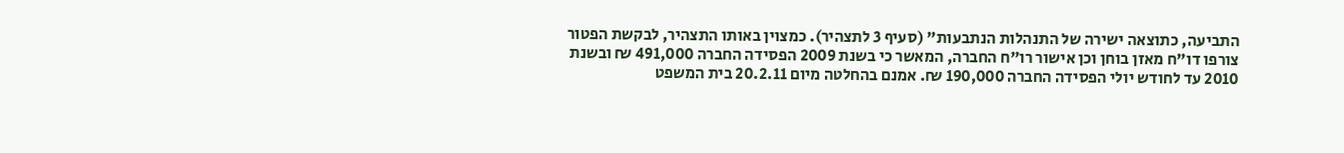התביעה, כתוצאה ישירה של התנהלות הנתבעות" (סעיף 3 לתצהיר). כמצוין באותו התצהיר, לבקשת הפטור צורפו דו"ח מאזן בוחן וכן אישור רו"ח החברה, המאשר כי בשנת 2009 הפסידה החברה 491,000 ₪ ובשנת 2010 עד לחודש יולי הפסידה החברה 190,000 ₪. אמנם בהחלטה מיום 20.2.11 בית המשפט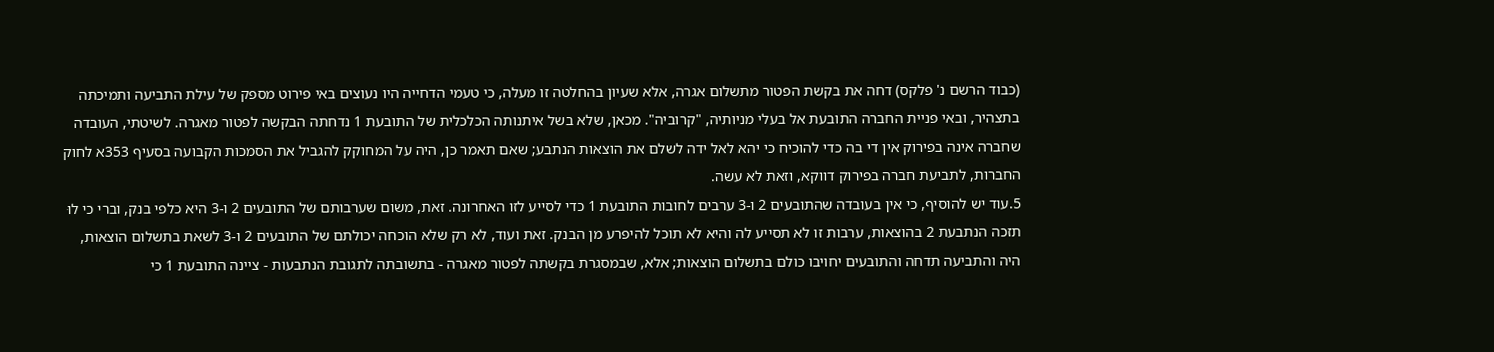(כבוד הרשם נ' פלקס) דחה את בקשת הפטור מתשלום אגרה, אלא שעיון בהחלטה זו מעלה, כי טעמי הדחייה היו נעוצים באי פירוט מספק של עילת התביעה ותמיכתה בתצהיר, ובאי פניית החברה התובעת אל בעלי מניותיה, "קרוביה". מכאן, שלא בשל איתנותה הכלכלית של התובעת 1 נדחתה הבקשה לפטור מאגרה. לשיטתי, העובדה שחברה אינה בפירוק אין די בה כדי להוכיח כי יהא לאל ידה לשלם את הוצאות הנתבע; שאם תאמר כן, היה על המחוקק להגביל את הסמכות הקבועה בסעיף 353א לחוק החברות, לתביעת חברה בפירוק דווקא, וזאת לא עשה.
5.עוד יש להוסיף, כי אין בעובדה שהתובעים 2 ו-3 ערבים לחובות התובעת 1 כדי לסייע לזו האחרונה. זאת, משום שערבותם של התובעים 2 ו-3 היא כלפי בנק, וברי כי לוּ תזכה הנתבעת 2 בהוצאות, ערבות זו לא תסייע לה והיא לא תוכל להיפרע מן הבנק. זאת ועוד, לא רק שלא הוכחה יכולתם של התובעים 2 ו-3 לשאת בתשלום הוצאות, היה והתביעה תדחה והתובעים יחויבו כולם בתשלום הוצאות; אלא, שבמסגרת בקשתה לפטור מאגרה - בתשובתה לתגובת הנתבעות - ציינה התובעת 1 כי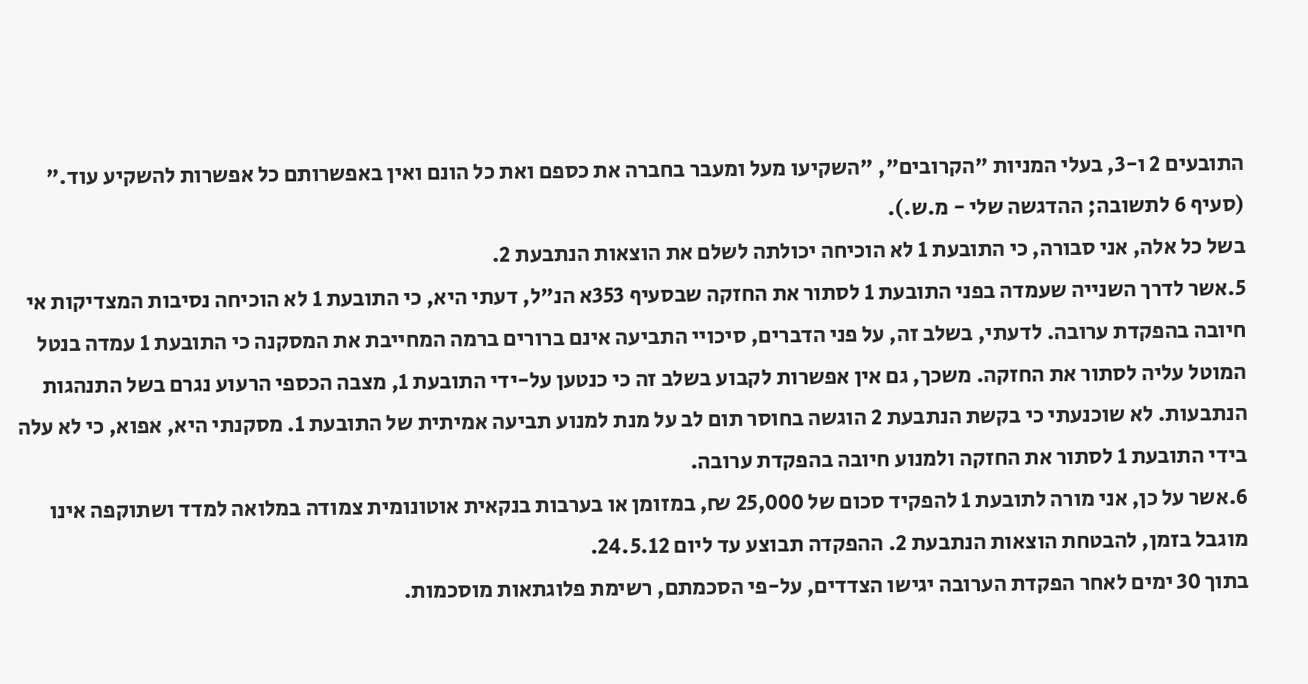התובעים 2 ו-3, בעלי המניות "הקרובים", "השקיעו מעל ומעבר בחברה את כספם ואת כל הונם ואין באפשרותם כל אפשרות להשקיע עוד." (סעיף 6 לתשובה; ההדגשה שלי - מ.ש.).
בשל כל אלה, אני סבורה, כי התובעת 1 לא הוכיחה יכולתה לשלם את הוצאות הנתבעת 2.
5.אשר לדרך השנייה שעמדה בפני התובעת 1 לסתור את החזקה שבסעיף 353א הנ"ל, דעתי היא, כי התובעת 1 לא הוכיחה נסיבות המצדיקות אי חיובה בהפקדת ערובה. לדעתי, בשלב זה, על פני הדברים, סיכויי התביעה אינם ברורים ברמה המחייבת את המסקנה כי התובעת 1 עמדה בנטל המוטל עליה לסתור את החזקה. משכך, גם אין אפשרות לקבוע בשלב זה כי כנטען על-ידי התובעת 1, מצבה הכספי הרעוע נגרם בשל התנהגות הנתבעות. לא שוכנעתי כי בקשת הנתבעת 2 הוגשה בחוסר תום לב על מנת למנוע תביעה אמיתית של התובעת 1. מסקנתי היא, אפוא, כי לא עלה בידי התובעת 1 לסתור את החזקה ולמנוע חיובה בהפקדת ערובה.
6.אשר על כן, אני מורה לתובעת 1 להפקיד סכום של 25,000 ₪, במזומן או בערבות בנקאית אוטונומית צמודה במלואה למדד ושתוקפה אינו מוגבל בזמן, להבטחת הוצאות הנתבעת 2. ההפקדה תבוצע עד ליום 24.5.12.
בתוך 30 ימים לאחר הפקדת הערובה יגישו הצדדים, על-פי הסכמתם, רשימת פלוגתאות מוסכמות.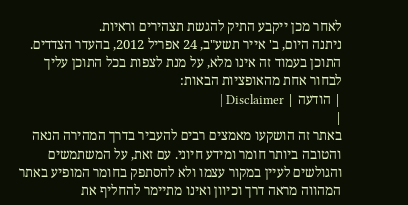לאחר מכן ייקבע התיק להגשת תצהירים וראיות.
ניתנה היום, ב' אייר תשע"ב, 24 אפריל 2012, בהעדר הצדדים.
התוכן בעמוד זה אינו מלא, על מנת לצפות בכל התוכן עליך לבחור אחת מהאופציות הבאות:
| הודעה | Disclaimer |
|
באתר זה הושקעו מאמצים רבים להעביר בדרך המהירה הנאה והטובה ביותר חומר ומידע חיוני. עם זאת, על המשתמשים והגולשים לעיין במקור עצמו ולא להסתפק בחומר המופיע באתר המהווה מראה דרך וכיוון ואינו מתיימר להחליף את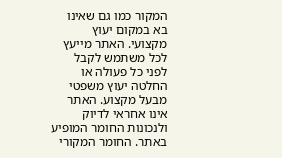המקור כמו גם שאינו בא במקום יעוץ מקצועי. האתר מייעץ לכל משתמש לקבל לפני כל פעולה או החלטה יעוץ משפטי מבעל מקצוע. האתר אינו אחראי לדיוק ולנכונות החומר המופיע באתר. החומר המקורי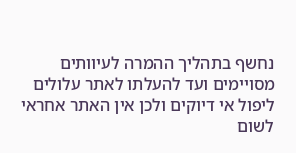נחשף בתהליך ההמרה לעיוותים מסויימים ועד להעלתו לאתר עלולים ליפול אי דיוקים ולכן אין האתר אחראי לשום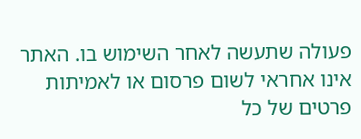פעולה שתעשה לאחר השימוש בו. האתר אינו אחראי לשום פרסום או לאמיתות פרטים של כל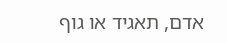אדם, תאגיד או גוף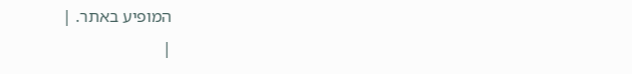המופיע באתר. |
|